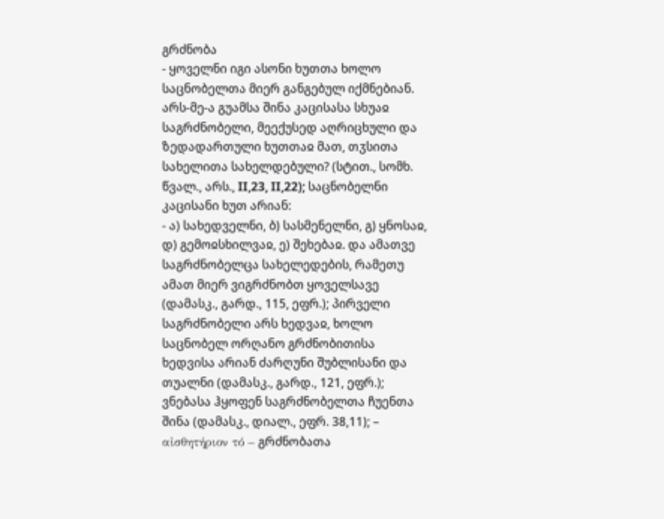გრძნობა
- ყოველნი იგი ასონი ხუთთა ხოლო საცნობელთა მიერ განგებულ იქმნებიან. არს-მე-ა გუამსა შინა კაცისასა სხუაჲ საგრძნობელი, მეექუსედ აღრიცხული და ზედადართული ხუთთაჲ მათ, თჳსითა სახელითა სახელდებული? (სტით., სომხ. წვალ., არს., II,23, II,22); საცნობელნი კაცისანი ხუთ არიან:
- ა) სახედველნი, ბ) სასმენელნი, გ) ყნოსაჲ, დ) გემოჲსხილვაჲ, ე) შეხებაჲ. და ამათვე საგრძნობელცა სახელედების, რამეთუ ამათ მიერ ვიგრძნობთ ყოველსავე (დამასკ., გარდ., 115, ეფრ.); პირველი საგრძნობელი არს ხედვაჲ, ხოლო საცნობელ ორღანო გრძნობითისა ხედვისა არიან ძარღუნი შუბლისანი და თუალნი (დამასკ., გარდ., 121, ეფრ.); ვნებასა ჰყოფენ საგრძნობელთა ჩუენთა შინა (დამასკ., დიალ., ეფრ. 38,11); – αἰσθητήριον τό – გრძნობათა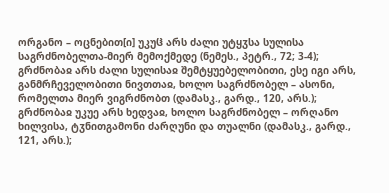ორგანო – ოცნებით[ი] უკუჱ არს ძალი უტყჳსა სულისა საგრძნობელთა-მიერ მემოქმედე (ნემეს., პეტრ., 72; 3-4); გრძნობაჲ არს ძალი სულისაჲ შემტყუებელობითი, ესე იგი არს, განმრჩეველობითი ნივთთაჲ, ხოლო საგრძნობელ – ასონი, რომელთა მიერ ვიგრძნობთ (დამასკ., გარდ., 120, არს.); გრძნობაჲ უკუე არს ხედვაჲ, ხოლო საგრძნობელ – ორღანო ხილვისა, ტჳნითგამონი ძარღუნი და თუალნი (დამასკ., გარდ., 121, არს.);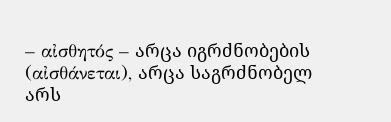– αἰσθητός – არცა იგრძნობების (αἰσθάνεται), არცა საგრძნობელ არს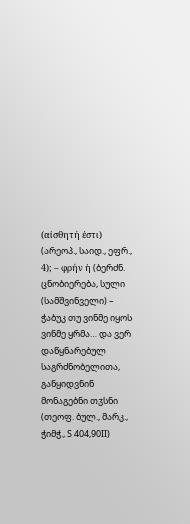(αἰσθητή ἐστι) (არეოპ., საიდ., ეფრ., 4); – φρήν ἡ (ბერძნ. ცნობიერება, სული (სამშვინველი) – ჭაბუკ თუ ვინმე იყოს ვინმე ყრმა… და ვერ დაწყნარებულ საგრძნობელითა, განყიდვნინ მონაგებნი თჳსნი (თეოფ. ბულ., მარკ., ჭიმჭ., S 404,90II)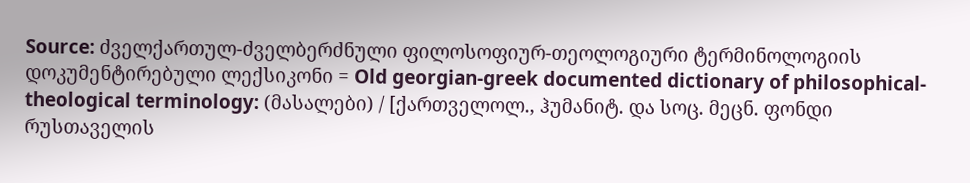Source: ძველქართულ-ძველბერძნული ფილოსოფიურ-თეოლოგიური ტერმინოლოგიის დოკუმენტირებული ლექსიკონი = Old georgian-greek documented dictionary of philosophical-theological terminology: (მასალები) / [ქართველოლ., ჰუმანიტ. და სოც. მეცნ. ფონდი რუსთაველის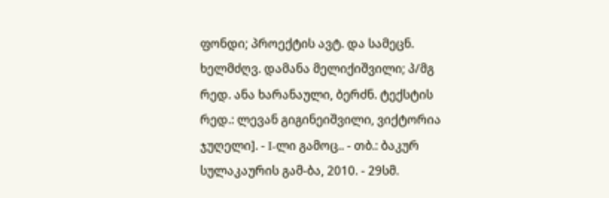ფონდი; პროექტის ავტ. და სამეცნ. ხელმძღვ. დამანა მელიქიშვილი; პ/მგ რედ. ანა ხარანაული, ბერძნ. ტექსტის რედ.: ლევან გიგინეიშვილი, ვიქტორია ჯუღელი]. - I-ლი გამოც.. - თბ.: ბაკურ სულაკაურის გამ-ბა, 2010. - 29სმ.